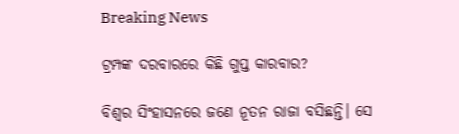Breaking News

ଟ୍ରମ୍ପଙ୍କ ଦରବାରରେ କିଛି ଗୁପ୍ତ କାରବାର?

ବିଶ୍ବର ସିଂହାସନରେ ଜଣେ ନୂତନ ରାଜା ବସିଛନ୍ତି। ସେ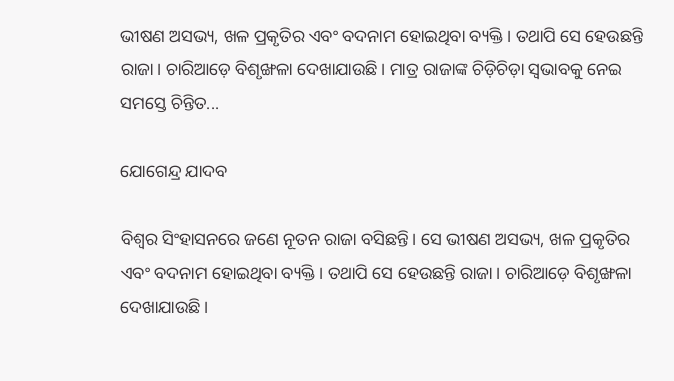ଭୀଷଣ ଅସଭ୍ୟ, ଖଳ ପ୍ରକୃତିର ଏବଂ ବଦନାମ ହୋଇଥିବା ବ୍ୟକ୍ତି। ତଥାପି ସେ ହେଉଛନ୍ତି ରାଜା। ଚାରିଆଡ଼େ ବିଶୃଙ୍ଖଳା ଦେଖାଯାଉଛି। ମାତ୍ର ରାଜାଙ୍କ ଚିଡ଼ିଚିଡ଼ା ସ୍ବଭାବକୁ ନେଇ ସମସ୍ତେ ଚିନ୍ତିତ...

ଯୋଗେନ୍ଦ୍ର ଯାଦବ

ବିଶ୍ବର ସିଂହାସନରେ ଜଣେ ନୂତନ ରାଜା ବସିଛନ୍ତି। ସେ ଭୀଷଣ ଅସଭ୍ୟ, ଖଳ ପ୍ରକୃତିର ଏବଂ ବଦନାମ ହୋଇଥିବା ବ୍ୟକ୍ତି। ତଥାପି ସେ ହେଉଛନ୍ତି ରାଜା। ଚାରିଆଡ଼େ ବିଶୃଙ୍ଖଳା ଦେଖାଯାଉଛି।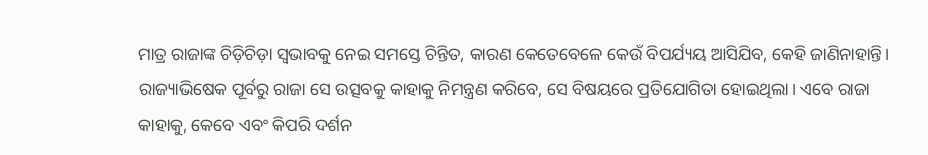ମାତ୍ର ରାଜାଙ୍କ ଚିଡ଼ିଚିଡ଼ା ସ୍ବଭାବକୁ ନେଇ ସମସ୍ତେ ଚିନ୍ତିତ, କାରଣ କେତେବେଳେ କେଉଁ ବିପର୍ଯ୍ୟୟ ଆସିଯିବ, କେହି ଜାଣିନାହାନ୍ତି। ରାଜ୍ୟାଭିଷେକ ପୂର୍ବରୁ ରାଜା ସେ ଉତ୍ସବକୁ କାହାକୁ ନିମନ୍ତ୍ରଣ କରିବେ, ସେ ବିଷୟରେ ପ୍ରତିଯୋଗିତା ହୋଇଥିଲା। ଏବେ ରାଜା କାହାକୁ, କେବେ ଏବଂ କିପରି ଦର୍ଶନ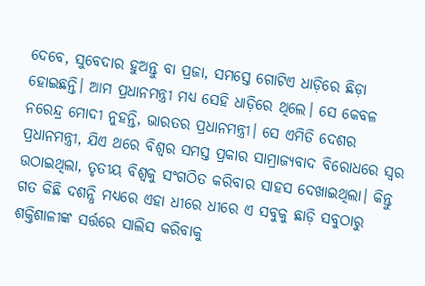ଦେବେ, ସୁବେଦାର ହୁଅନ୍ତୁ ବା ପ୍ରଜା, ସମସ୍ତେ ଗୋଟିଏ ଧାଡ଼ିରେ ଛିଡ଼ା ହୋଇଛନ୍ତି। ଆମ ପ୍ରଧାନମନ୍ତ୍ରୀ ମଧ୍ୟ ସେହି ଧାଡ଼ିରେ ଥିଲେ। ସେ କେବଳ ନରେନ୍ଦ୍ର ମୋଦୀ ନୁହନ୍ତି, ଭାରତର ପ୍ରଧାନମନ୍ତ୍ରୀ। ସେ ଏମିତି ଦେଶର ପ୍ରଧାନମନ୍ତ୍ରୀ, ଯିଏ ଥରେ ବିଶ୍ବର ସମସ୍ତ ପ୍ରକାର ସାମ୍ରାଜ୍ୟବାଦ ବିରୋଧରେ ସ୍ବର ଉଠାଇଥିଲା, ତୃତୀୟ ବିଶ୍ବକୁ ସଂଗଠିତ କରିବାର ସାହସ ଦେଖାଇଥିଲା। କିନ୍ତୁ ଗତ କିଛି ଦଶନ୍ଧି ମଧ୍ୟରେ ଏହା ଧୀରେ ଧୀରେ ଏ ସବୁକୁ ଛାଡ଼ି ସବୁଠାରୁ ଶକ୍ତିଶାଳୀଙ୍କ ସର୍ତ୍ତରେ ସାଲିସ କରିବାକୁ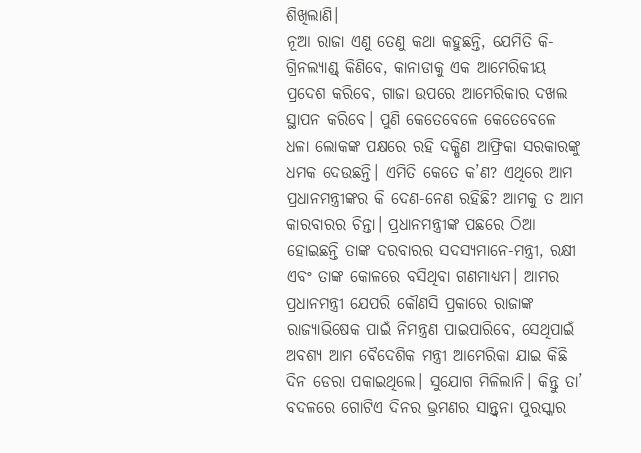ଶିଖିଲାଣି।
ନୂଆ ରାଜା ଏଣୁ ତେଣୁ କଥା କହୁଛନ୍ତି, ଯେମିତି କି- ଗ୍ରିନଲ୍ୟାଣ୍ଡ୍‌ କିଣିବେ, କାନାଡାକୁ ଏକ ଆମେରିକୀୟ ପ୍ରଦେଶ କରିବେ, ଗାଜା ଉପରେ ଆମେରିକାର ଦଖଲ ସ୍ଥାପନ କରିବେ। ପୁଣି କେତେବେଳେ କେତେବେଳେ ଧଳା ଲୋକଙ୍କ ପକ୍ଷରେ ରହି ଦକ୍ଷିଣ ଆଫ୍ରିକା ସରକାରଙ୍କୁ ଧମକ ଦେଉଛନ୍ତି। ଏମିତି କେତେ କ’ଣ? ଏଥିରେ ଆମ ପ୍ରଧାନମନ୍ତ୍ରୀଙ୍କର କି ଦେଣ-ନେଣ ରହିଛି? ଆମକୁ ତ ଆମ କାରବାରର ଚିନ୍ତା। ପ୍ରଧାନମନ୍ତ୍ରୀଙ୍କ ପଛରେ ଠିଆ ହୋଇଛନ୍ତି ତାଙ୍କ ଦରବାରର ସଦସ୍ୟମାନେ-ମନ୍ତ୍ରୀ, ରକ୍ଷୀ ଏବଂ ତାଙ୍କ କୋଳରେ ବସିଥିବା ଗଣମାଧ୍ୟମ। ଆମର ପ୍ରଧାନମନ୍ତ୍ରୀ ଯେପରି କୌଣସି ପ୍ରକାରେ ରାଜାଙ୍କ ରାଜ୍ୟାଭିଷେକ ପାଇଁ ନିମନ୍ତ୍ରଣ ପାଇପାରିବେ, ସେଥିପାଇଁ ଅବଶ୍ୟ ଆମ ବୈଦେଶିକ ମନ୍ତ୍ରୀ ଆମେରିକା ଯାଇ କିଛି ଦିନ ଡେରା ପକାଇଥିଲେ। ସୁଯୋଗ ମିଳିଲାନି। କିନ୍ତୁ ତା’ ବଦଳରେ ଗୋଟିଏ ଦିନର ଭ୍ରମଣର ସାନ୍ତ୍ବନା ପୁରସ୍କାର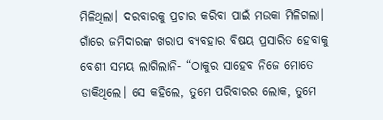ମିଳିଥିଲା। ଦରବାରକୁ ପ୍ରଚାର କରିବା ପାଇଁ ମଉକା ମିଳିଗଲା। ଗାଁରେ ଜମିଦାରଙ୍କ ଖରାପ ବ୍ୟବହାର ବିଷୟ ପ୍ରସାରିତ ହେବାକୁ ବେଶୀ ସମୟ ଲାଗିଲାନି- “ଠାକୁର ସାହେବ ନିଜେ ମୋତେ ଡାକିଥିଲେ। ସେ କହିଲେ, ତୁମେ ପରିବାରର ଲୋକ, ତୁମେ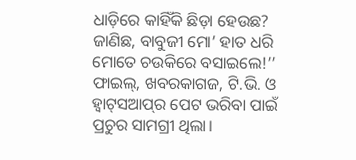ଧାଡ଼ିରେ କାହିଁକି ଛିଡ଼ା ହେଉଛ? ଜାଣିଛ, ବାବୁଜୀ ମୋ’ ହାତ ଧରି ମୋତେ ଚଉକିରେ ବସାଇଲେ!’’ ଫାଇଲ୍‌, ଖବରକାଗଜ, ଟି.ଭି. ଓ ହ୍ବାଟ୍‌ସଆପ୍‌ର ପେଟ ଭରିବା ପାଇଁ ପ୍ରଚୁର ସାମଗ୍ରୀ ଥିଲା।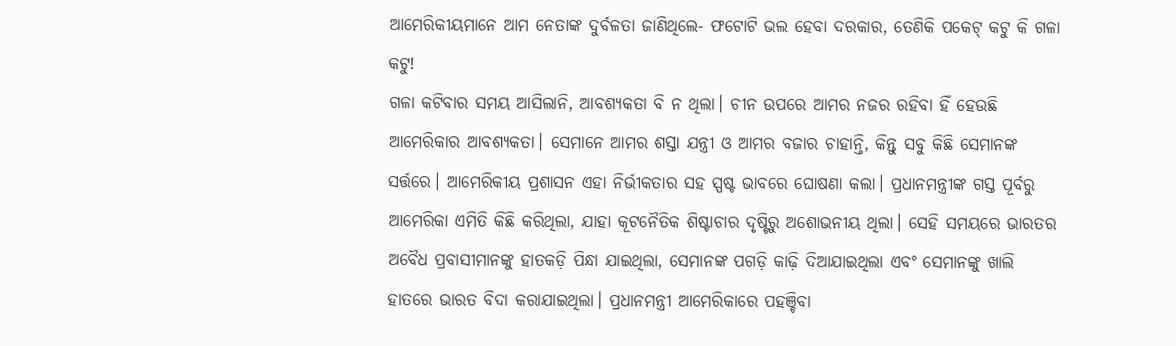ଆମେରିକୀୟମାନେ ଆମ ନେତାଙ୍କ ଦୁର୍ବଳତା ଜାଣିଥିଲେ- ଫଟୋଟି ଭଲ ହେବା ଦରକାର, ତେଣିକି ପକେଟ୍‌ କଟୁ କି ଗଳା କଟୁ!
ଗଳା କଟିବାର ସମୟ ଆସିଲାନି, ଆବଶ୍ୟକତା ବି ନ ଥିଲା। ଚୀନ ଉପରେ ଆମର ନଜର ରହିବା ହିଁ ହେଉଛି ଆମେରିକାର ଆବଶ୍ୟକତା। ସେମାନେ ଆମର ଶସ୍ତା ଯନ୍ତ୍ରୀ ଓ ଆମର ବଜାର ଚାହାନ୍ତି, କିନ୍ତୁ ସବୁ କିଛି ସେମାନଙ୍କ ସର୍ତ୍ତରେ। ଆମେରିକୀୟ ପ୍ରଶାସନ ଏହା ନିର୍ଭୀକତାର ସହ ସ୍ପଷ୍ଟ ଭାବରେ ଘୋଷଣା କଲା। ପ୍ରଧାନମନ୍ତ୍ରୀଙ୍କ ଗସ୍ତ ପୂର୍ବରୁ ଆମେରିକା ଏମିତି କିଛି କରିଥିଲା, ଯାହା କୂଟନୈତିକ ଶିଷ୍ଟାଚାର ଦୃଷ୍ଟିରୁ ଅଶୋଭନୀୟ ଥିଲା। ସେହି ସମୟରେ ଭାରତର ଅବୈଧ ପ୍ରବାସୀମାନଙ୍କୁ ହାତକଡ଼ି ପିନ୍ଧା ଯାଇଥିଲା, ସେମାନଙ୍କ ପଗଡ଼ି କାଢ଼ି ଦିଆଯାଇଥିଲା ଏବଂ ସେମାନଙ୍କୁ ଖାଲି ହାତରେ ଭାରତ ବିଦା କରାଯାଇଥିଲା। ପ୍ରଧାନମନ୍ତ୍ରୀ ଆମେରିକାରେ ପହଞ୍ଚିବା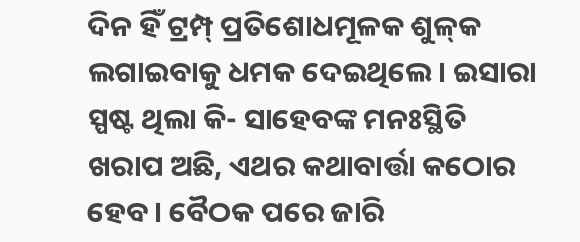ଦିନ ହିଁ ଟ୍ରମ୍ପ୍‌ ପ୍ରତିଶୋଧମୂଳକ ଶୁଳ୍‌କ ଲଗାଇବାକୁ ଧମକ ଦେଇଥିଲେ। ଇସାରା ସ୍ପଷ୍ଟ ଥିଲା କି- ସାହେବଙ୍କ ମନଃସ୍ଥିତି ଖରାପ ଅଛି, ଏଥର କଥାବାର୍ତ୍ତା କଠୋର ହେବ। ବୈଠକ ପରେ ଜାରି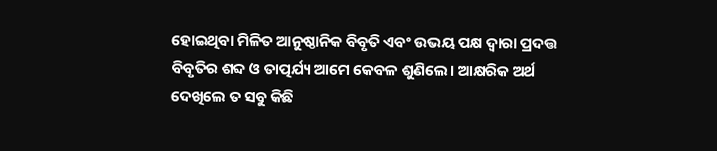ହୋଇଥିବା ମିଳିତ ଆନୁଷ୍ଠାନିକ ବିବୃତି ଏବଂ ଉଭୟ ପକ୍ଷ ଦ୍ବାରା ପ୍ରଦତ୍ତ ବିବୃତିର ଶବ୍ଦ ଓ ତାତ୍ପର୍ଯ୍ୟ ଆମେ କେବଳ ଶୁଣିଲେ। ଆକ୍ଷରିକ ଅର୍ଥ ଦେଖିଲେ ତ ସବୁ କିଛି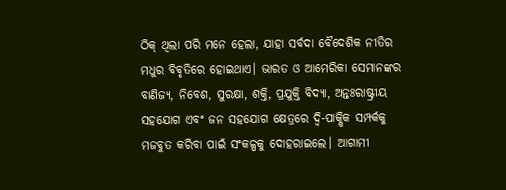ଠିକ୍‌ ଥିଲା ପରି ମନେ ହେଲା, ଯାହା ସର୍ବଦା ବୈଦେଶିକ ନୀତିର ମଧୁର ବିବୃତିରେ ହୋଇଥାଏ। ଭାରତ ଓ ଆମେରିକା ସେମାନଙ୍କର ବାଣିଜ୍ୟ, ନିବେଶ, ସୁରକ୍ଷା, ଶକ୍ତି, ପ୍ରଯୁକ୍ତି ବିଦ୍ୟା, ଅନ୍ତଃରାଷ୍ଟ୍ରୀୟ ସହଯୋଗ ଏବଂ ଜନ ସହଯୋଗ କ୍ଷେତ୍ରରେ ଦ୍ବି-ପାକ୍ଷିକ ସମ୍ପର୍କକୁ ମଜବୁତ କରିବା ପାଇଁ ସଂକଳ୍ପକୁ ଦୋହରାଇଲେ। ଆଗାମୀ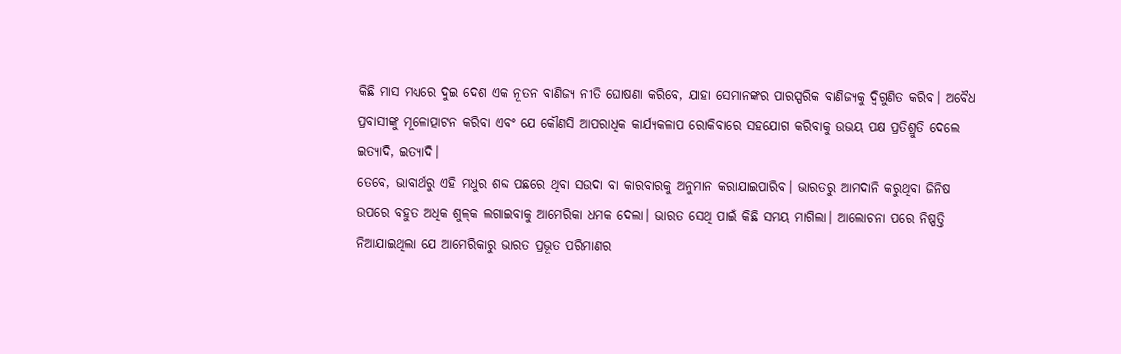କିଛି ମାସ ମଧ୍ୟରେ ଦୁଇ ଦେଶ ଏକ ନୂତନ ବାଣିଜ୍ୟ ନୀତି ଘୋଷଣା କରିବେ, ଯାହା ସେମାନଙ୍କର ପାରସ୍ପରିକ ବାଣିଜ୍ୟକୁ ଦ୍ବିଗୁଣିତ କରିବ। ଅବୈଧ ପ୍ରବାସୀଙ୍କୁ ମୂଳୋତ୍ପାଟନ କରିବା ଏବଂ ଯେ କୌଣସି ଆପରାଧିକ କାର୍ଯ୍ୟକଳାପ ରୋକିବାରେ ସହଯୋଗ କରିବାକୁ ଉଭୟ ପକ୍ଷ ପ୍ରତିଶ୍ରୁତି ଦେଲେ ଇତ୍ୟାଦି, ଇତ୍ୟାଦି।
ତେବେ, ଭାବାର୍ଥରୁ ଏହି ମଧୁର ଶବ୍ଦ ପଛରେ ଥିବା ସଉଦା ବା କାରବାରକୁ ଅନୁମାନ କରାଯାଇପାରିବ। ଭାରତରୁ ଆମଦାନି କରୁଥିବା ଜିନିଷ ଉପରେ ବହୁତ ଅଧିକ ଶୁଳ୍‌କ ଲଗାଇବାକୁ ଆମେରିକା ଧମକ ଦେଲା। ଭାରତ ସେଥି ପାଇଁ କିଛି ସମୟ ମାଗିଲା। ଆଲୋଚନା ପରେ ନିଷ୍ପତ୍ତି ନିଆଯାଇଥିଲା ଯେ ଆମେରିକାରୁ ଭାରତ ପ୍ରଭୂତ ପରିମାଣର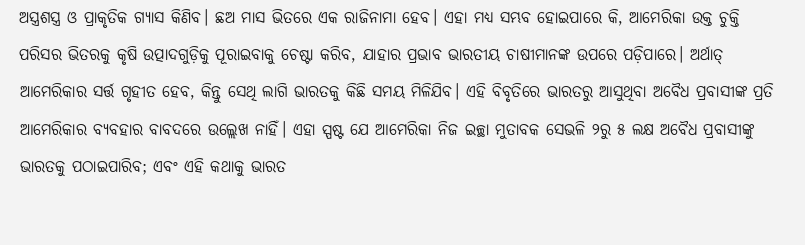ଅସ୍ତ୍ରଶସ୍ତ୍ର ଓ ପ୍ରାକୃତିକ ଗ୍ୟାସ କିଣିବ। ଛଅ ମାସ ଭିତରେ ଏକ ରାଜିନାମା ହେବ। ଏହା ମଧ୍ୟ ସମ୍ଭବ ହୋଇପାରେ କି, ଆମେରିକା ଉକ୍ତ ଚୁକ୍ତି ପରିସର ଭିତରକୁ କୃଷି ଉତ୍ପାଦଗୁଡ଼ିକୁ ପୂରାଇବାକୁ ଚେଷ୍ଟା କରିବ, ଯାହାର ପ୍ରଭାବ ଭାରତୀୟ ଚାଷୀମାନଙ୍କ ଉପରେ ପଡ଼ିପାରେ। ଅର୍ଥାତ୍‌ ଆମେରିକାର ସର୍ତ୍ତ ଗୃହୀତ ହେବ, କିନ୍ତୁ ସେଥି ଲାଗି ଭାରତକୁ କିଛି ସମୟ ମିଳିଯିବ। ଏହି ବିବୃତିରେ ଭାରତରୁ ଆସୁଥିବା ଅବୈଧ ପ୍ରବାସୀଙ୍କ ପ୍ରତି ଆମେରିକାର ବ୍ୟବହାର ବାବଦରେ ଉଲ୍ଲେଖ ନାହିଁ। ଏହା ସ୍ପଷ୍ଟ ଯେ ଆମେରିକା ନିଜ ଇଚ୍ଛା ମୁତାବକ ସେଭଳି ୨ରୁ ୫ ଲକ୍ଷ ଅବୈଧ ପ୍ରବାସୀଙ୍କୁ ଭାରତକୁ ପଠାଇପାରିବ; ଏବଂ ଏହି କଥାକୁ ଭାରତ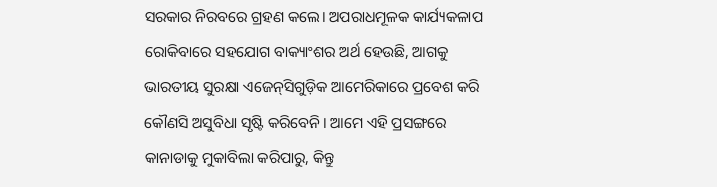ସରକାର ନିରବରେ ଗ୍ରହଣ କଲେ। ଅପରାଧମୂଳକ କାର୍ଯ୍ୟକଳାପ ରୋକିବାରେ ସହଯୋଗ ବାକ୍ୟାଂଶର ଅର୍ଥ ହେଉଛି, ଆଗକୁ ଭାରତୀୟ ସୁରକ୍ଷା ଏଜେନ୍‌ସିଗୁଡ଼ିକ ଆମେରିକାରେ ପ୍ରବେଶ କରି କୌଣସି ଅସୁବିଧା ସୃଷ୍ଟି କରିବେନି। ଆମେ ଏହି ପ୍ରସଙ୍ଗରେ କାନାଡାକୁ ମୁକାବିଲା କରିପାରୁ, କିନ୍ତୁ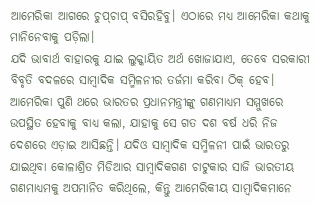ଆମେରିକା ଆଗରେ ଚୁପ୍‌ଚାପ୍‌ ବସିରହିବୁ। ଏଠାରେ ମଧ୍ୟ ଆମେରିକା କଥାକୁ ମାନିନେବାକୁ ପଡ଼ିଲା।
ଯଦି ଭାବାର୍ଥ ବାହାରକୁ ଯାଇ ଲୁକ୍କାୟିତ ଅର୍ଥ ଖୋଜାଯାଏ, ତେବେ ସରକାରୀ ବିବୃତି ବଦଳରେ ସାମ୍ବାଦିକ ସମ୍ମିଳନୀର ତର୍ଜମା କରିବା ଠିକ୍‌ ହେବ। ଆମେରିକା ପୁଣି ଥରେ ଭାରତର ପ୍ରଧାନମନ୍ତ୍ରୀଙ୍କୁ ଗଣମାଧ୍ୟମ ସମ୍ମୁଖରେ ଉପସ୍ଥିତ ହେବାକୁ ବାଧ୍ୟ କଲା, ଯାହାକୁ ସେ ଗତ ଦଶ ବର୍ଷ ଧରି ନିଜ ଦେଶରେ ଏଡ଼ାଇ ଆସିଛନ୍ତି। ଯଦିଓ ସାମ୍ବାଦିକ ସମ୍ମିଳନୀ ପାଇଁ ଭାରତରୁ ଯାଇଥିବା କୋଳାଶ୍ରିତ ମିଡିଆର ସା‌ମ୍ବାଦିକଗଣ ଚାଟୁକାର ସାଜି ଭାରତୀୟ ଗଣମାଧ୍ୟମକୁ ଅପମାନିତ କରିଥିଲେ, କିନ୍ତୁ ଆମେରିକୀୟ ସାମ୍ବାଦିକମାନେ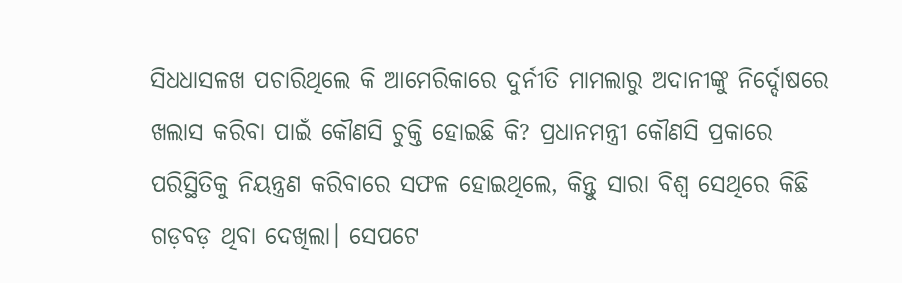ସିଧଧାସଳଖ ପଚାରିଥିଲେ କି ଆମେରିକାରେ ଦୁର୍ନୀତି ମାମଲାରୁ ଅଦାନୀଙ୍କୁ ନିର୍ଦ୍ଦୋଷରେ ଖଲାସ କରିବା ପାଇଁ କୌଣସି ଚୁକ୍ତି ହୋଇଛି କି? ପ୍ରଧାନମନ୍ତ୍ରୀ କୌଣସି ପ୍ରକାରେ ପରିସ୍ଥିତିକୁ ନିୟନ୍ତ୍ରଣ କରିବାରେ ସଫଳ ହୋଇଥିଲେ, କିନ୍ତୁ ସାରା ବିଶ୍ବ ସେଥିରେ କିଛି ଗଡ଼ବଡ଼ ଥିବା ଦେଖିଲା। ସେପଟେ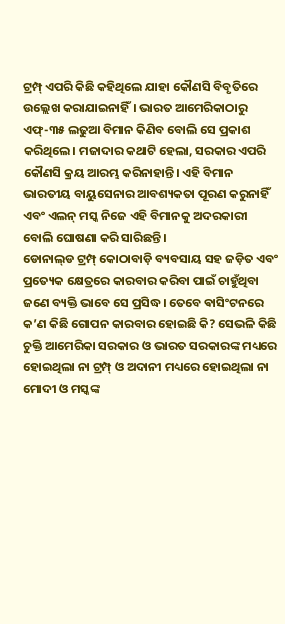ଟ୍ରମ୍ପ୍‌ ଏପରି କିଛି କହିଥିଲେ ଯାହା କୌଣସି ବିବୃତିରେ ଉଲ୍ଲେଖ କରାଯାଇନାହିଁ। ଭାରତ ଆମେରିକାଠାରୁ ଏଫ୍‌-୩୫ ଲଢୁଆ ବିମାନ କିଣିବ ବୋଲି ସେ ପ୍ରକାଶ କରିଥିଲେ। ମଜାଦାର କଥାଟି ହେଲା, ସରକାର ଏପରି କୌଣସି କ୍ରୟ ଆରମ୍ଭ କରିନାହାନ୍ତି। ଏହି ବିମାନ ଭାରତୀୟ ବାୟୁସେନାର ଆବଶ୍ୟକତା ପୂରଣ କରୁନାହିଁ ଏବଂ ଏଲନ୍‌ ମସ୍କ ନିଜେ ଏହି ବିମାନକୁ ଅଦରକାରୀ ବୋଲି ଘୋଷଣା କରି ସାରିଛନ୍ତି।
ଡୋନାଲ୍‌ଡ ଟ୍ରମ୍ପ୍‌ କୋଠାବାଡ଼ି ବ୍ୟବସାୟ ସହ ଜଡ଼ିତ ଏବଂ ପ୍ରତ୍ୟେକ କ୍ଷେତ୍ରରେ କାରବାର କରିବା ପାଇଁ ଚାହୁଁଥିବା ଜଣେ ବ୍ୟକ୍ତି ଭାବେ ସେ ପ୍ରସିଦ୍ଧ। ତେବେ ଵାସିଂଟନରେ କ’ଣ କିଛି ଗୋପନ କାରବାର ହୋଇଛି କି? ସେଭଳି କିଛି ଚୁକ୍ତି ଆମେରିକା ସରକାର ଓ ଭାରତ ସରକାରଙ୍କ ମଧ୍ୟରେ ହୋଇଥିଲା ନା ଟ୍ରମ୍ପ୍‌ ଓ ଅଦାନୀ ମଧ୍ୟରେ ହୋଇଥିଲା ନା ମୋଦୀ ଓ ମସ୍କଙ୍କ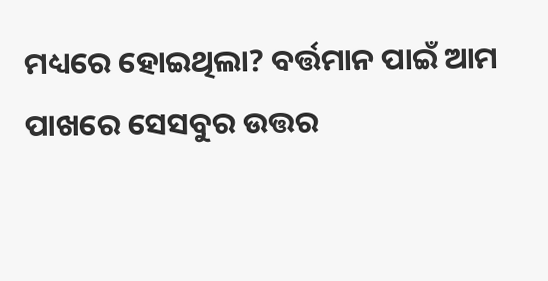ମଧ୍ୟରେ ହୋଇଥିଲା? ବର୍ତ୍ତମାନ ପାଇଁ ଆମ ପାଖରେ ସେସବୁର ଉତ୍ତର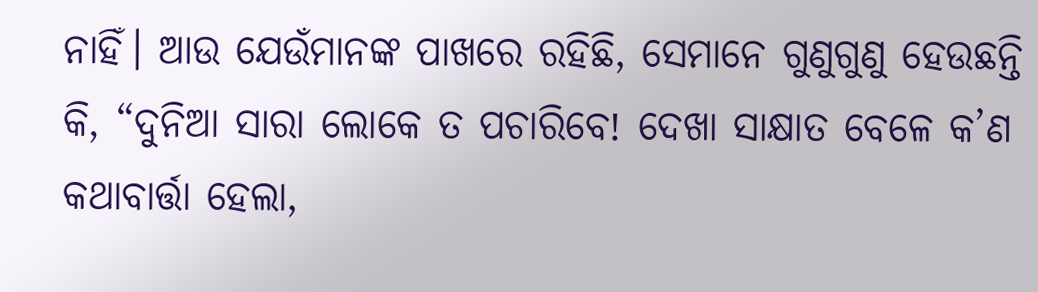ନାହିଁ। ଆଉ ଯେଉଁମାନଙ୍କ ପାଖରେ ରହିଛି, ସେମାନେ ଗୁଣୁଗୁଣୁ ହେଉଛନ୍ତି କି, “ଦୁନିଆ ସାରା ଲୋକେ ତ ପଚାରିବେ! ଦେଖା ସାକ୍ଷାତ ବେଳେ କ’ଣ କଥାବାର୍ତ୍ତା ହେଲା,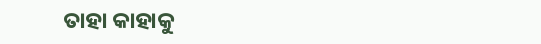ତାହା କାହାକୁ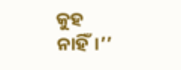କୁହ ନାହିଁ।’’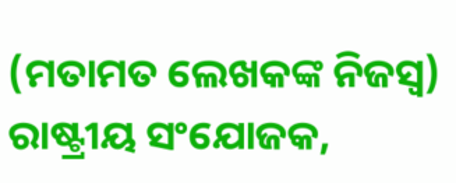(ମତାମତ ଲେଖକଙ୍କ ନିଜସ୍ବ)
ରାଷ୍ଟ୍ରୀୟ ସଂଯୋଜକ,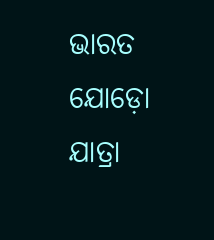ଭାରତ ଯୋଡ଼ୋ ଯାତ୍ରା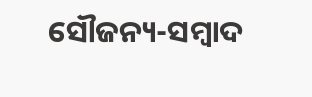ସୌଜନ୍ୟ-ସମ୍ୱାଦ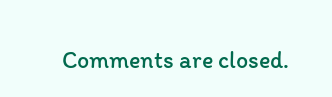Comments are closed.